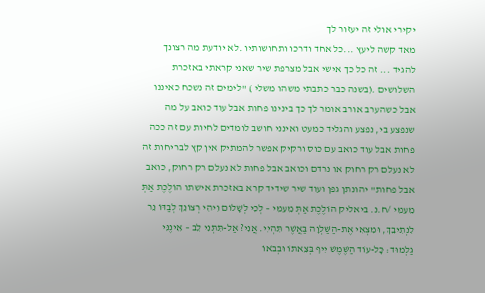יקירי אולי זה יעזור לך
מאד קשה ליעץ ...כל אחד ודרכו ותחושותיו .לא יודעת מה רצונך להגיד ... זה כל כך אישי אבל מצרפת שיר שאני קראתי באזכרת השלושים .(בשנה כבר כתבתי משהו משלי ) "לימים זה נשכח כאיננו אבל כשהערב אורב אומר לך כך בינינו פחות אבל עוד כואב על מה שנפצע בי, נפצע והגליד כמעט ואינני חושב לומדים לחיות עם זה ככה פחות אבל עוד כואב עם כוס ורקיק אפשר להמתיק אין קץ לבריחות זה לא נעלם רק רחוק או נרדם וכואב אבל פחות לא נעלם רק רחוק, כואב אבל פחות" יהונתן גפן ועוד שיר שידיד קרא באזכרת אישתו הוֹלֶכֶת אַתְּ מֵעִמִּי /ח.נ. ביאליק הוֹלֶכֶת אַתְּ מֵעִמִּי – לְכִי לְשָׁלוֹם וִיהִי רְצוֹנֵךְ לְבַדּוֹ נֵר לִנְתִיבֵךְ, וּמִצְאִי אֶת-הַשַּׁלְוָה בַּאֲשֶׁר תִּהְיִי. אֲנִי? אַל-תִּתְּנִי לֵב – אֵינֶנִּי גַלְמוּד: כָּל-עוֹד הַשֶּׁמֶשׁ יִיף בְּצֵאתוֹ וּבְבֹאוֹ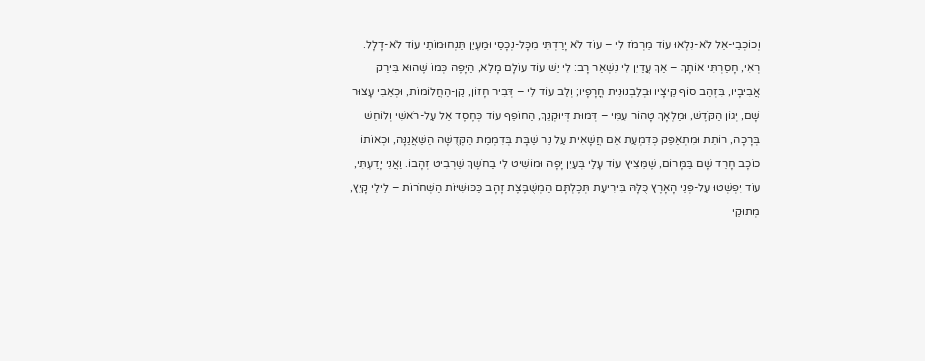וְכוֹכְבֵי-אֵל לֹא-נִלְאוּ עוֹד מֵרְמֹז לִי – עוֹד לֹא יָרַדְתִּי מִכָּל-נְכָסַי וּמַעְיַן תַּנְחוּמוֹתַי עוֹד לֹא-דָלָל. רְאִי, חָסַרְתִּי אוֹתָךְ – אַךְ עֲדַיִן לִי נִשְׁאַר רָב: לִי יֵשׁ עוֹד עוֹלָם מָלֵא, הַיָּפֶה כְּמוֹ שֶׁהוּא בִּירַק אֲבִיבָיו, בִּזְהַב סוֹף קֵיצָיו וּבְלַבְנוּנִית חֳרָפָיו; וְלֵב עוֹד לִי – דְּבִיר חָזוֹן, קַן-הַחֲלוֹמוֹת, וּכְאֵבִי עָצוּר שָׁם, יְגוֹן הַקֹּדֶשׁ, וּמַלְאָךְ טָהוֹר עִמִּי – דְּמוּת דְּיוּקְנֵךְ, הַחוֹפֵף עוֹד כְּחֶסֶד אֵל עַל-רֹאשִׁי וְלוֹחֵשׁ בְּרָכָה, רוֹתֵת וּמִתְאַפֵּק כְּדִמְעַת אֵם חֲשָׁאִית עַל נֵר שַׁבָּת בְּדִמְמַת הַקְּדֻשָּׁה הַשַּׁאֲנַנָּה, וּכְאוֹתוֹ כוֹכָב חָרֵד שָׁם בַּמָּרוֹם, שֶׁמֵּצִיץ עוֹד עָלַי בְּעַיִן יָפָה וּמוֹשִׁיט לִי בַחֹשֶךְ שַׁרְבִיט זְהָבוֹ. וַאֲנִי יָדַעְתִּי, עוֹד יִפְשְׁטוּ עַל-פְּנֵי הָאָרֶץ כֻּלָּהּ בִּירִיעַת תְּכֶלְתָּם הַמְשֻׁבֶּצֶת זָהָב כַּכּוּשִׁיּוֹת הַשְּׁחֹרוֹת – לֵילֵי קָיִץ, מְתוּקֵי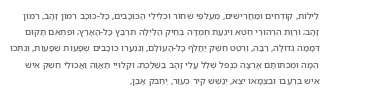לֵילוֹת, קוֹדְחִים וּמַחֲרִישִׁים, מְעֻלְּפֵי שְׁחוֹר וּכְלִילֵי הַכּוֹכָבִים, כָּל-כּוֹכָב רִמּוֹן זָהָב, רִמּוֹן זָהָב; וּרְוַת הִרְהוּרֵי חֵטְא וִיגֵעַת חֶמְדָּה בְּחֵיק הַלַּיְלָה תִּרְבַּץ כָּל-הָאָרֶץ; וּפִתְאֹם תָּקוּם דְּמָמָה גְדוֹלָה, רַבָּה, וְרֶטֶט חֵשֶׁק יַחֲלֹף כָּל-הָעוֹלָם, וְנִנְעֲרוּ כוֹכָבִים שְׁפָעוֹת שְׁפָעוֹת, וְנִתְּכוּ הֵמָּה וּמְכִתּוֹתָם אָרְצָה כִּנְפֹל שְׁלַל עֲלֵי זָהָב בַּשַּׁלָּכֶת; וּקְלוּיֵי תַאֲוָה וַאֲכוּלֵי חֵשֶׁק אִישׁ אִישׁ בִּרְעָבוֹ וּבִצְמָאוֹ יֵצֵא, יְגַשֵּׁשׁ קִיר כְּעִוֵּר, יַחְבֹּק אָבֶן,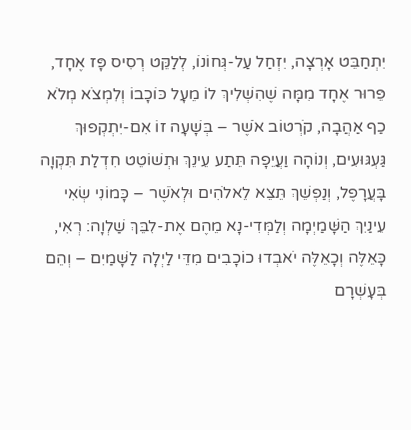יִתְחַבֵּט אָרְצָה, יִזְחַל עַל-גְּחוֹנוֹ, לְלַקֵּט רְסִיס פָּז אֶחָד, פֵּרוּר אֶחָד מִמָּה שֶׁהִשְׁלִיךְ לוֹ מֵעָל כּוֹכָבוֹ וְלִמְצֹא מְלֹא כַף אַהֲבָה, קֹרְטוֹב אֹשֶׁר – בְּשָׁעָה זוֹ אִם-יִתְקְפוּךְ גַּעְגּוּעִים, וְנוֹהָה וַעֲיֵפָה תֵּתַע עֵינֵךְ וּתְשׁוֹטֵט חִדְלַת תִּקְוָה בָּעֲרָפֶל, וְנַפְשֵׁךְ תֵּצֵא לֵאלֹהִים וּלְאֹשֶׁר – כָּמוֹנִי שְׂאִי עֵינַיִךְ הַשָּׁמַיְמָה וְלַמְּדִי-נָא מֵהֶם אֶת-לִבֵּךְ שַׁלְוָה: רְאִי, כָּאֵלֶּה וְכָאֵלֶּה יֹאבְדוּ כוֹכָבִים מִדֵּי לַיְלָה לַשָּׁמַיִם – וְהֵם בְּעָשְׁרָם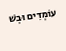עוֹמְדִים וּבְשׁ